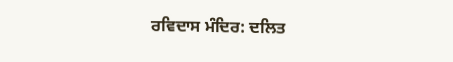ਰਵਿਦਾਸ ਮੰਦਿਰ: ਦਲਿਤ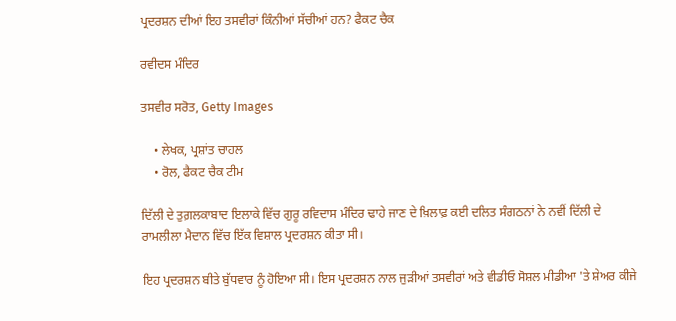ਪ੍ਰਦਰਸ਼ਨ ਦੀਆਂ ਇਹ ਤਸਵੀਰਾਂ ਕਿੰਨੀਆਂ ਸੱਚੀਆਂ ਹਨ? ਫੈਕਟ ਚੈਕ

ਰਵੀਦਸ ਮੰਦਿਰ

ਤਸਵੀਰ ਸਰੋਤ, Getty Images

    • ਲੇਖਕ, ਪ੍ਰਸ਼ਾਂਤ ਚਾਹਲ
    • ਰੋਲ, ਫੈਕਟ ਚੈਕ ਟੀਮ

ਦਿੱਲੀ ਦੇ ਤੁਗ਼ਲਕਾਬਾਦ ਇਲਾਕੇ ਵਿੱਚ ਗੁਰੂ ਰਵਿਦਾਸ ਮੰਦਿਰ ਢਾਹੇ ਜਾਣ ਦੇ ਖ਼ਿਲਾਫ਼ ਕਈ ਦਲਿਤ ਸੰਗਠਨਾਂ ਨੇ ਨਵੀਂ ਦਿੱਲੀ ਦੇ ਰਾਮਲੀਲਾ ਮੈਦਾਨ ਵਿੱਚ ਇੱਕ ਵਿਸ਼ਾਲ ਪ੍ਰਦਰਸ਼ਨ ਕੀਤਾ ਸੀ।

ਇਹ ਪ੍ਰਦਰਸ਼ਨ ਬੀਤੇ ਬੁੱਧਵਾਰ ਨੂੰ ਹੋਇਆ ਸੀ। ਇਸ ਪ੍ਰਦਰਸ਼ਨ ਨਾਲ ਜੁੜੀਆਂ ਤਸਵੀਰਾਂ ਅਤੇ ਵੀਡੀਓ ਸੋਸ਼ਲ ਮੀਡੀਆ 'ਤੇ ਸ਼ੇਅਰ ਕੀਜੇ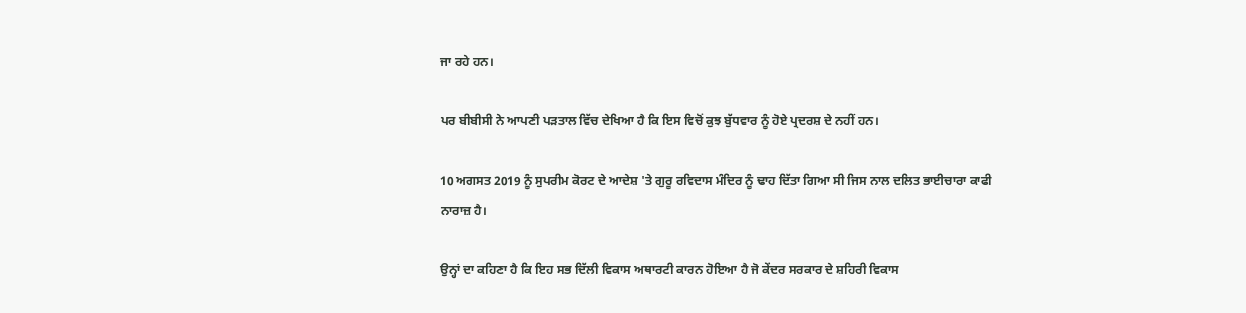ਜਾ ਰਹੇ ਹਨ।

ਪਰ ਬੀਬੀਸੀ ਨੇ ਆਪਣੀ ਪੜਤਾਲ ਵਿੱਚ ਦੇਖਿਆ ਹੈ ਕਿ ਇਸ ਵਿਚੋਂ ਕੁਝ ਬੁੱਧਵਾਰ ਨੂੰ ਹੋਏ ਪ੍ਰਦਰਸ਼ ਦੇ ਨਹੀਂ ਹਨ।

10 ਅਗਸਤ 2019 ਨੂੰ ਸੁਪਰੀਮ ਕੋਰਟ ਦੇ ਆਦੇਸ਼ 'ਤੇ ਗੁਰੂ ਰਵਿਦਾਸ ਮੰਦਿਰ ਨੂੰ ਢਾਹ ਦਿੱਤਾ ਗਿਆ ਸੀ ਜਿਸ ਨਾਲ ਦਲਿਤ ਭਾਈਚਾਰਾ ਕਾਫੀ ਨਾਰਾਜ਼ ਹੈ।

ਉਨ੍ਹਾਂ ਦਾ ਕਹਿਣਾ ਹੈ ਕਿ ਇਹ ਸਭ ਦਿੱਲੀ ਵਿਕਾਸ ਅਥਾਰਟੀ ਕਾਰਨ ਹੋਇਆ ਹੈ ਜੋ ਕੇਂਦਰ ਸਰਕਾਰ ਦੇ ਸ਼ਹਿਰੀ ਵਿਕਾਸ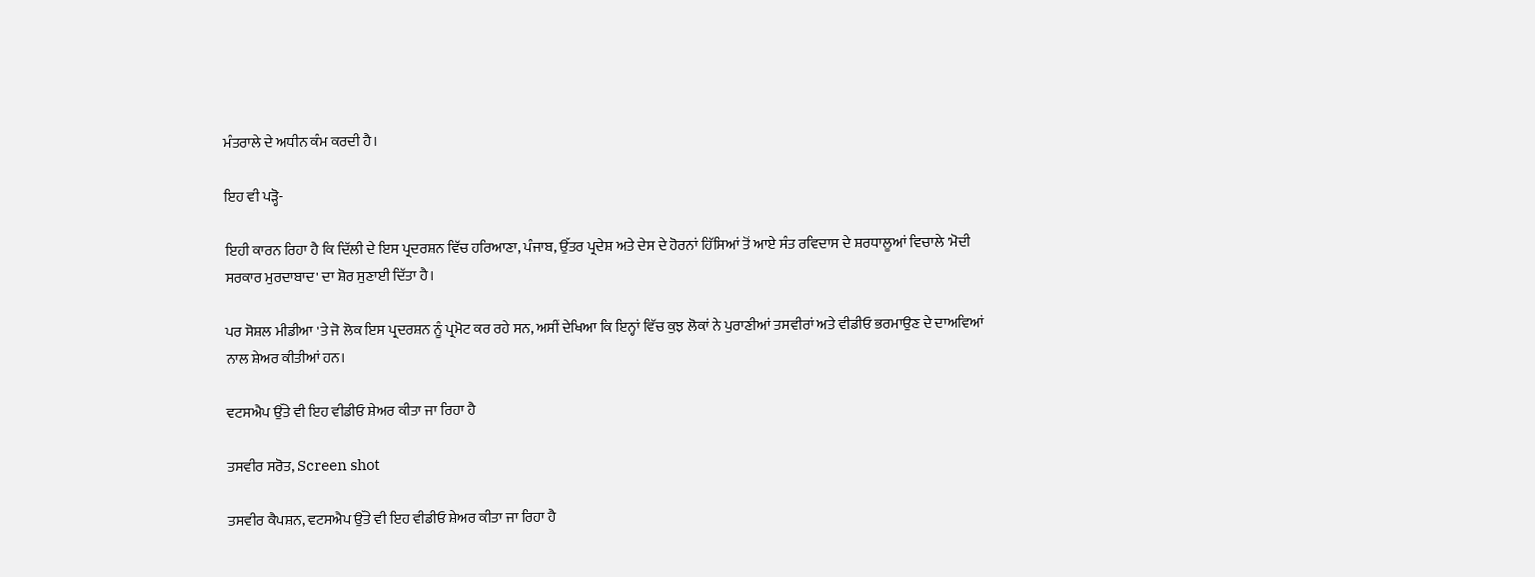ਮੰਤਰਾਲੇ ਦੇ ਅਧੀਨ ਕੰਮ ਕਰਦੀ ਹੈ।

ਇਹ ਵੀ ਪੜ੍ਹੋ-

ਇਹੀ ਕਾਰਨ ਰਿਹਾ ਹੈ ਕਿ ਦਿੱਲੀ ਦੇ ਇਸ ਪ੍ਰਦਰਸ਼ਨ ਵਿੱਚ ਹਰਿਆਣਾ, ਪੰਜਾਬ, ਉੱਤਰ ਪ੍ਰਦੇਸ਼ ਅਤੇ ਦੇਸ ਦੇ ਹੋਰਨਾਂ ਹਿੱਸਿਆਂ ਤੋਂ ਆਏ ਸੰਤ ਰਵਿਦਾਸ ਦੇ ਸ਼ਰਧਾਲੂਆਂ ਵਿਚਾਲੇ 'ਮੋਦੀ ਸਰਕਾਰ ਮੁਰਦਾਬਾਦ' ਦਾ ਸ਼ੋਰ ਸੁਣਾਈ ਦਿੱਤਾ ਹੈ।

ਪਰ ਸੋਸ਼ਲ ਮੀਡੀਆ 'ਤੇ ਜੋ ਲੋਕ ਇਸ ਪ੍ਰਦਰਸ਼ਨ ਨੂੰ ਪ੍ਰਮੋਟ ਕਰ ਰਹੇ ਸਨ, ਅਸੀਂ ਦੇਖਿਆ ਕਿ ਇਨ੍ਹਾਂ ਵਿੱਚ ਕੁਝ ਲੋਕਾਂ ਨੇ ਪੁਰਾਣੀਆਂ ਤਸਵੀਰਾਂ ਅਤੇ ਵੀਡੀਓ ਭਰਮਾਉਣ ਦੇ ਦਾਅਵਿਆਂ ਨਾਲ ਸ਼ੇਅਰ ਕੀਤੀਆਂ ਹਨ।

ਵਟਸਐਪ ਉੱਤੇ ਵੀ ਇਹ ਵੀਡੀਓ ਸ਼ੇਅਰ ਕੀਤਾ ਜਾ ਰਿਹਾ ਹੈ

ਤਸਵੀਰ ਸਰੋਤ, Screen shot

ਤਸਵੀਰ ਕੈਪਸ਼ਨ, ਵਟਸਐਪ ਉੱਤੇ ਵੀ ਇਹ ਵੀਡੀਓ ਸ਼ੇਅਰ ਕੀਤਾ ਜਾ ਰਿਹਾ ਹੈ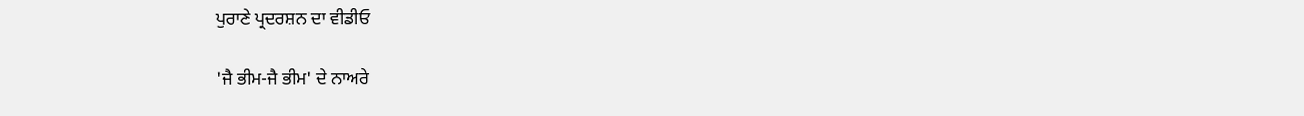ਪੁਰਾਣੇ ਪ੍ਰਦਰਸ਼ਨ ਦਾ ਵੀਡੀਓ

'ਜੈ ਭੀਮ-ਜੈ ਭੀਮ' ਦੇ ਨਾਅਰੇ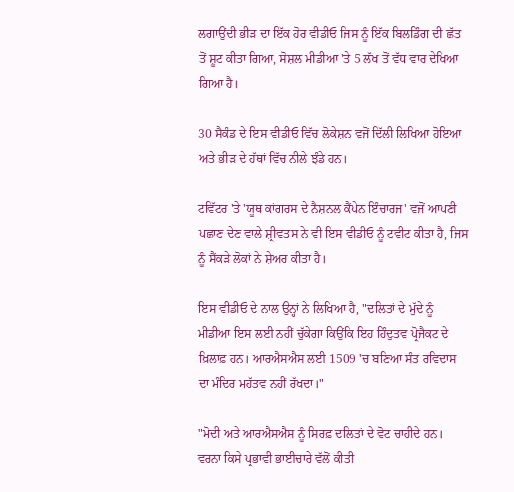ਲਗਾਉਂਦੀ ਭੀੜ ਦਾ ਇੱਕ ਹੋਰ ਵੀਡੀਓ ਜਿਸ ਨੂੰ ਇੱਕ ਬਿਲਡਿੰਗ ਦੀ ਛੱਤ ਤੋਂ ਸ਼ੂਟ ਕੀਤਾ ਗਿਆ, ਸੋਸ਼ਲ ਮੀਡੀਆ 'ਤੇ 5 ਲੱਖ ਤੋਂ ਵੱਧ ਵਾਰ ਦੇਖਿਆ ਗਿਆ ਹੈ।

30 ਸੈਕੰਡ ਦੇ ਇਸ ਵੀਡੀਓ ਵਿੱਚ ਲੋਕੇਸ਼ਨ ਵਜੋਂ ਦਿੱਲੀ ਲਿਖਿਆ ਹੋਇਆ ਅਤੇ ਭੀੜ ਦੇ ਹੱਥਾਂ ਵਿੱਚ ਨੀਲੇ ਝੰਡੇ ਹਨ।

ਟਵਿੱਟਰ 'ਤੇ 'ਯੂਥ ਕਾਂਗਰਸ ਦੇ ਨੈਸ਼ਨਲ ਕੈਂਪੇਨ ਇੰਚਾਰਜ' ਵਜੋਂ ਆਪਣੀ ਪਛਾਣ ਦੇਣ ਵਾਲੇ ਸ਼੍ਰੀਵਤਸ ਨੇ ਵੀ ਇਸ ਵੀਡੀਓ ਨੂੰ ਟਵੀਟ ਕੀਤਾ ਹੈ, ਜਿਸ ਨੂੰ ਸੈਂਕੜੇ ਲੋਕਾਂ ਨੇ ਸ਼ੇਅਰ ਕੀਤਾ ਹੈ।

ਇਸ ਵੀਡੀਓ ਦੇ ਨਾਲ ਉਨ੍ਹਾਂ ਨੇ ਲਿਖਿਆ ਹੈ, "ਦਲਿਤਾਂ ਦੇ ਮੁੱਦੇ ਨੂੰ ਮੀਡੀਆ ਇਸ ਲਈ ਨਹੀਂ ਚੁੱਕੇਗਾ ਕਿਉਂਕਿ ਇਹ ਹਿੰਦੁਤਵ ਪ੍ਰੋਜੈਕਟ ਦੇ ਖ਼ਿਲਾਫ਼ ਹਨ। ਆਰਐਸਐਸ ਲਈ 1509 'ਚ ਬਣਿਆ ਸੰਤ ਰਵਿਦਾਸ ਦਾ ਮੰਦਿਰ ਮਹੱਤਵ ਨਹੀਂ ਰੱਖਦਾ।"

"ਮੋਦੀ ਅਤੇ ਆਰਐਸਐਸ ਨੂੰ ਸਿਰਫ਼ ਦਲਿਤਾਂ ਦੇ ਵੋਟ ਚਾਹੀਦੇ ਹਨ। ਵਰਨਾ ਕਿਸੇ ਪ੍ਰਭਾਵੀ ਭਾਈਚਾਰੇ ਵੱਲੋਂ ਕੀਤੀ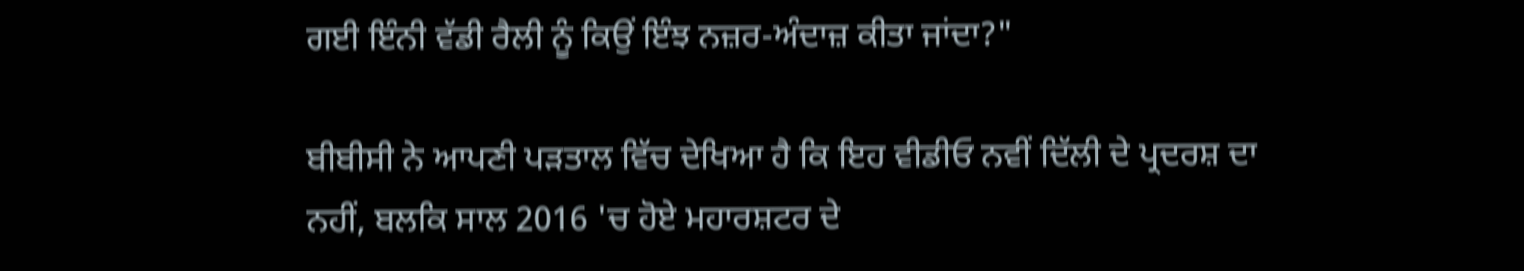ਗਈ ਇੰਨੀ ਵੱਡੀ ਰੈਲੀ ਨੂੰ ਕਿਉਂ ਇੰਝ ਨਜ਼ਰ-ਅੰਦਾਜ਼ ਕੀਤਾ ਜਾਂਦਾ?"

ਬੀਬੀਸੀ ਨੇ ਆਪਣੀ ਪੜਤਾਲ ਵਿੱਚ ਦੇਖਿਆ ਹੈ ਕਿ ਇਹ ਵੀਡੀਓ ਨਵੀਂ ਦਿੱਲੀ ਦੇ ਪ੍ਰਦਰਸ਼ ਦਾ ਨਹੀਂ, ਬਲਕਿ ਸਾਲ 2016 'ਚ ਹੋਏ ਮਹਾਰਸ਼ਟਰ ਦੇ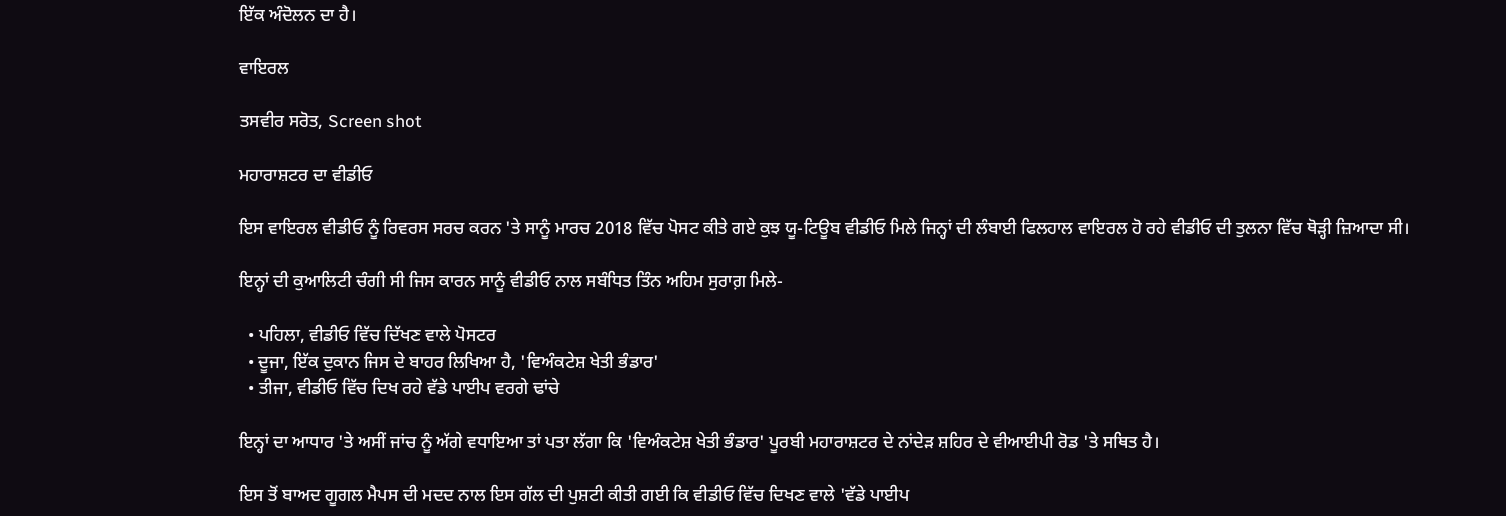ਇੱਕ ਅੰਦੋਲਨ ਦਾ ਹੈ।

ਵਾਇਰਲ

ਤਸਵੀਰ ਸਰੋਤ, Screen shot

ਮਹਾਰਾਸ਼ਟਰ ਦਾ ਵੀਡੀਓ

ਇਸ ਵਾਇਰਲ ਵੀਡੀਓ ਨੂੰ ਰਿਵਰਸ ਸਰਚ ਕਰਨ 'ਤੇ ਸਾਨੂੰ ਮਾਰਚ 2018 ਵਿੱਚ ਪੋਸਟ ਕੀਤੇ ਗਏ ਕੁਝ ਯੂ-ਟਿਊਬ ਵੀਡੀਓ ਮਿਲੇ ਜਿਨ੍ਹਾਂ ਦੀ ਲੰਬਾਈ ਫਿਲਹਾਲ ਵਾਇਰਲ ਹੋ ਰਹੇ ਵੀਡੀਓ ਦੀ ਤੁਲਨਾ ਵਿੱਚ ਥੋੜ੍ਹੀ ਜ਼ਿਆਦਾ ਸੀ।

ਇਨ੍ਹਾਂ ਦੀ ਕੁਆਲਿਟੀ ਚੰਗੀ ਸੀ ਜਿਸ ਕਾਰਨ ਸਾਨੂੰ ਵੀਡੀਓ ਨਾਲ ਸਬੰਧਿਤ ਤਿੰਨ ਅਹਿਮ ਸੁਰਾਗ਼ ਮਿਲੇ-

  • ਪਹਿਲਾ, ਵੀਡੀਓ ਵਿੱਚ ਦਿੱਖਣ ਵਾਲੇ ਪੋਸਟਰ
  • ਦੂਜਾ, ਇੱਕ ਦੁਕਾਨ ਜਿਸ ਦੇ ਬਾਹਰ ਲਿਖਿਆ ਹੈ, 'ਵਿਅੰਕਟੇਸ਼ ਖੇਤੀ ਭੰਡਾਰ'
  • ਤੀਜਾ, ਵੀਡੀਓ ਵਿੱਚ ਦਿਖ ਰਹੇ ਵੱਡੇ ਪਾਈਪ ਵਰਗੇ ਢਾਂਚੇ

ਇਨ੍ਹਾਂ ਦਾ ਆਧਾਰ 'ਤੇ ਅਸੀਂ ਜਾਂਚ ਨੂੰ ਅੱਗੇ ਵਧਾਇਆ ਤਾਂ ਪਤਾ ਲੱਗਾ ਕਿ 'ਵਿਅੰਕਟੇਸ਼ ਖੇਤੀ ਭੰਡਾਰ' ਪੂਰਬੀ ਮਹਾਰਾਸ਼ਟਰ ਦੇ ਨਾਂਦੇੜ ਸ਼ਹਿਰ ਦੇ ਵੀਆਈਪੀ ਰੋਡ 'ਤੇ ਸਥਿਤ ਹੈ।

ਇਸ ਤੋਂ ਬਾਅਦ ਗੂਗਲ ਮੈਪਸ ਦੀ ਮਦਦ ਨਾਲ ਇਸ ਗੱਲ ਦੀ ਪੁਸ਼ਟੀ ਕੀਤੀ ਗਈ ਕਿ ਵੀਡੀਓ ਵਿੱਚ ਦਿਖਣ ਵਾਲੇ 'ਵੱਡੇ ਪਾਈਪ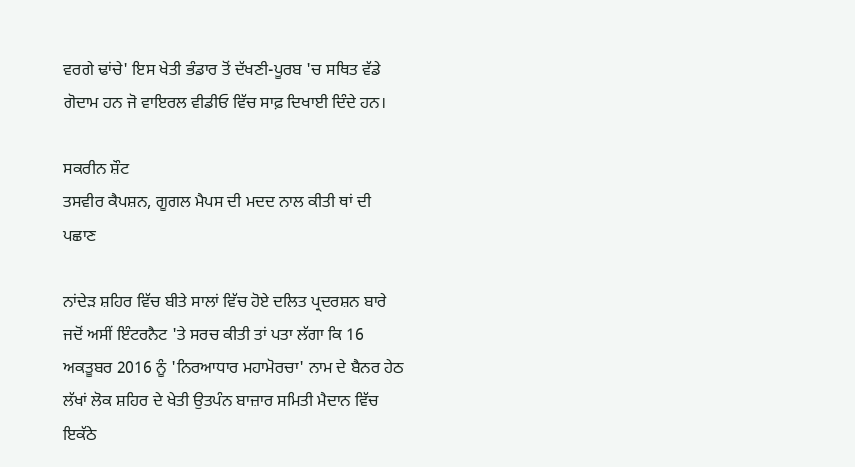ਵਰਗੇ ਢਾਂਚੇ' ਇਸ ਖੇਤੀ ਭੰਡਾਰ ਤੋਂ ਦੱਖਣੀ-ਪੂਰਬ 'ਚ ਸਥਿਤ ਵੱਡੇ ਗੋਦਾਮ ਹਨ ਜੋ ਵਾਇਰਲ ਵੀਡੀਓ ਵਿੱਚ ਸਾਫ਼ ਦਿਖਾਈ ਦਿੰਦੇ ਹਨ।

ਸਕਰੀਨ ਸ਼ੌਟ
ਤਸਵੀਰ ਕੈਪਸ਼ਨ, ਗੂਗਲ ਮੈਪਸ ਦੀ ਮਦਦ ਨਾਲ ਕੀਤੀ ਥਾਂ ਦੀ ਪਛਾਣ

ਨਾਂਦੇੜ ਸ਼ਹਿਰ ਵਿੱਚ ਬੀਤੇ ਸਾਲਾਂ ਵਿੱਚ ਹੋਏ ਦਲਿਤ ਪ੍ਰਦਰਸ਼ਨ ਬਾਰੇ ਜਦੋਂ ਅਸੀਂ ਇੰਟਰਨੈਟ 'ਤੇ ਸਰਚ ਕੀਤੀ ਤਾਂ ਪਤਾ ਲੱਗਾ ਕਿ 16 ਅਕਤੂਬਰ 2016 ਨੂੰ 'ਨਿਰਆਧਾਰ ਮਹਾਮੋਰਚਾ' ਨਾਮ ਦੇ ਬੈਨਰ ਹੇਠ ਲੱਖਾਂ ਲੋਕ ਸ਼ਹਿਰ ਦੇ ਖੇਤੀ ਉਤਪੰਨ ਬਾਜ਼ਾਰ ਸਮਿਤੀ ਮੈਦਾਨ ਵਿੱਚ ਇਕੱਠੇ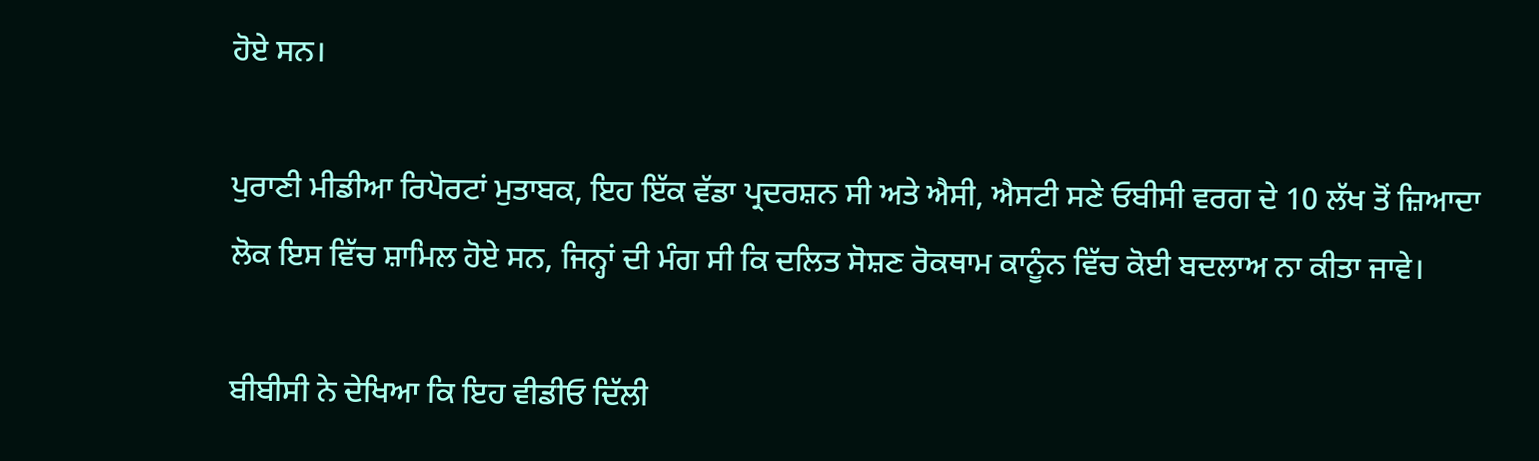ਹੋਏ ਸਨ।

ਪੁਰਾਣੀ ਮੀਡੀਆ ਰਿਪੋਰਟਾਂ ਮੁਤਾਬਕ, ਇਹ ਇੱਕ ਵੱਡਾ ਪ੍ਰਦਰਸ਼ਨ ਸੀ ਅਤੇ ਐਸੀ, ਐਸਟੀ ਸਣੇ ਓਬੀਸੀ ਵਰਗ ਦੇ 10 ਲੱਖ ਤੋਂ ਜ਼ਿਆਦਾ ਲੋਕ ਇਸ ਵਿੱਚ ਸ਼ਾਮਿਲ ਹੋਏ ਸਨ, ਜਿਨ੍ਹਾਂ ਦੀ ਮੰਗ ਸੀ ਕਿ ਦਲਿਤ ਸੋਸ਼ਣ ਰੋਕਥਾਮ ਕਾਨੂੰਨ ਵਿੱਚ ਕੋਈ ਬਦਲਾਅ ਨਾ ਕੀਤਾ ਜਾਵੇ।

ਬੀਬੀਸੀ ਨੇ ਦੇਖਿਆ ਕਿ ਇਹ ਵੀਡੀਓ ਦਿੱਲੀ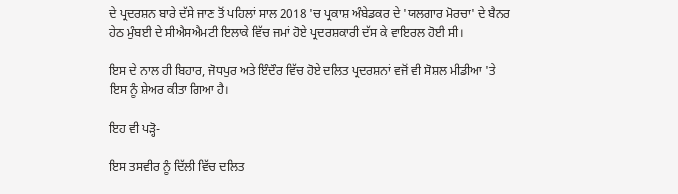ਦੇ ਪ੍ਰਦਰਸ਼ਨ ਬਾਰੇ ਦੱਸੇ ਜਾਣ ਤੋਂ ਪਹਿਲਾਂ ਸਾਲ 2018 'ਚ ਪ੍ਰਕਾਸ਼ ਅੰਬੇਡਕਰ ਦੇ 'ਯਲਗਾਰ ਮੋਰਚਾ' ਦੇ ਬੈਨਰ ਹੇਠ ਮੁੰਬਈ ਦੇ ਸੀਐਸਐਮਟੀ ਇਲਾਕੇ ਵਿੱਚ ਜਮਾਂ ਹੋਏ ਪ੍ਰਦਰਸ਼ਕਾਰੀ ਦੱਸ ਕੇ ਵਾਇਰਲ ਹੋਈ ਸੀ।

ਇਸ ਦੇ ਨਾਲ ਹੀ ਬਿਹਾਰ, ਜੋਧਪੁਰ ਅਤੇ ਇੰਦੌਰ ਵਿੱਚ ਹੋਏ ਦਲਿਤ ਪ੍ਰਦਰਸ਼ਨਾਂ ਵਜੋਂ ਵੀ ਸੋਸ਼ਲ ਮੀਡੀਆ 'ਤੇ ਇਸ ਨੂੰ ਸ਼ੇਅਰ ਕੀਤਾ ਗਿਆ ਹੈ।

ਇਹ ਵੀ ਪੜ੍ਹੋ-

ਇਸ ਤਸਵੀਰ ਨੂੰ ਦਿੱਲੀ ਵਿੱਚ ਦਲਿਤ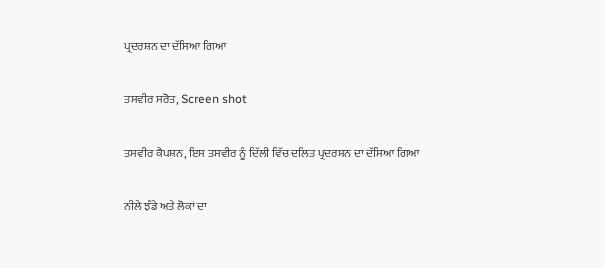ਪ੍ਰਦਰਸ਼ਨ ਦਾ ਦੱਸਿਆ ਗਿਆ

ਤਸਵੀਰ ਸਰੋਤ, Screen shot

ਤਸਵੀਰ ਕੈਪਸ਼ਨ, ਇਸ ਤਸਵੀਰ ਨੂੰ ਦਿੱਲੀ ਵਿੱਚ ਦਲਿਤ ਪ੍ਰਦਰਸ਼ਨ ਦਾ ਦੱਸਿਆ ਗਿਆ

ਨੀਲੇ ਝੰਡੇ ਅਤੇ ਲੋਕਾਂ ਦਾ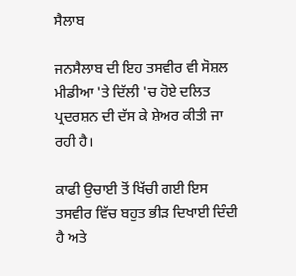ਸੈਲਾਬ

ਜਨਸੈਲਾਬ ਦੀ ਇਹ ਤਸਵੀਰ ਵੀ ਸੋਸ਼ਲ ਮੀਡੀਆ 'ਤੇ ਦਿੱਲੀ 'ਚ ਹੋਏ ਦਲਿਤ ਪ੍ਰਦਰਸ਼ਨ ਦੀ ਦੱਸ ਕੇ ਸ਼ੇਅਰ ਕੀਤੀ ਜਾ ਰਹੀ ਹੈ।

ਕਾਫੀ ਉਚਾਈ ਤੋਂ ਖਿੱਚੀ ਗਈ ਇਸ ਤਸਵੀਰ ਵਿੱਚ ਬਹੁਤ ਭੀੜ ਦਿਖਾਈ ਦਿੰਦੀ ਹੈ ਅਤੇ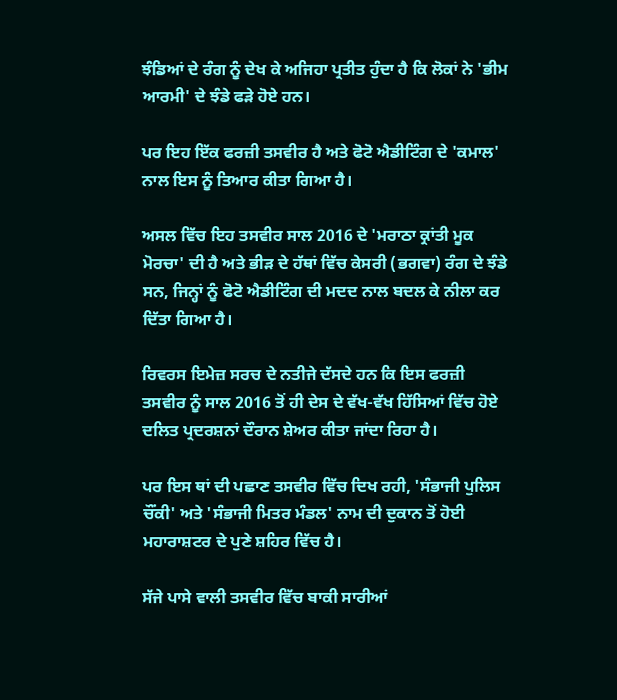ਝੰਡਿਆਂ ਦੇ ਰੰਗ ਨੂੰ ਦੇਖ ਕੇ ਅਜਿਹਾ ਪ੍ਰਤੀਤ ਹੁੰਦਾ ਹੈ ਕਿ ਲੋਕਾਂ ਨੇ 'ਭੀਮ ਆਰਮੀ' ਦੇ ਝੰਡੇ ਫੜੇ ਹੋਏ ਹਨ।

ਪਰ ਇਹ ਇੱਕ ਫਰਜ਼ੀ ਤਸਵੀਰ ਹੈ ਅਤੇ ਫੋਟੋ ਐਡੀਟਿੰਗ ਦੇ 'ਕਮਾਲ' ਨਾਲ ਇਸ ਨੂੰ ਤਿਆਰ ਕੀਤਾ ਗਿਆ ਹੈ।

ਅਸਲ ਵਿੱਚ ਇਹ ਤਸਵੀਰ ਸਾਲ 2016 ਦੇ 'ਮਰਾਠਾ ਕ੍ਰਾਂਤੀ ਮੂਕ ਮੋਰਚਾ' ਦੀ ਹੈ ਅਤੇ ਭੀੜ ਦੇ ਹੱਥਾਂ ਵਿੱਚ ਕੇਸਰੀ (ਭਗਵਾ) ਰੰਗ ਦੇ ਝੰਡੇ ਸਨ, ਜਿਨ੍ਹਾਂ ਨੂੰ ਫੋਟੋ ਐਡੀਟਿੰਗ ਦੀ ਮਦਦ ਨਾਲ ਬਦਲ ਕੇ ਨੀਲਾ ਕਰ ਦਿੱਤਾ ਗਿਆ ਹੈ।

ਰਿਵਰਸ ਇਮੇਜ਼ ਸਰਚ ਦੇ ਨਤੀਜੇ ਦੱਸਦੇ ਹਨ ਕਿ ਇਸ ਫਰਜ਼ੀ ਤਸਵੀਰ ਨੂੰ ਸਾਲ 2016 ਤੋਂ ਹੀ ਦੇਸ ਦੇ ਵੱਖ-ਵੱਖ ਹਿੱਸਿਆਂ ਵਿੱਚ ਹੋਏ ਦਲਿਤ ਪ੍ਰਦਰਸ਼ਨਾਂ ਦੌਰਾਨ ਸ਼ੇਅਰ ਕੀਤਾ ਜਾਂਦਾ ਰਿਹਾ ਹੈ।

ਪਰ ਇਸ ਥਾਂ ਦੀ ਪਛਾਣ ਤਸਵੀਰ ਵਿੱਚ ਦਿਖ ਰਹੀ, 'ਸੰਭਾਜੀ ਪੁਲਿਸ ਚੌਂਕੀ' ਅਤੇ 'ਸੰਭਾਜੀ ਮਿਤਰ ਮੰਡਲ' ਨਾਮ ਦੀ ਦੁਕਾਨ ਤੋਂ ਹੋਈ ਮਹਾਰਾਸ਼ਟਰ ਦੇ ਪੁਣੇ ਸ਼ਹਿਰ ਵਿੱਚ ਹੈ।

ਸੱਜੇ ਪਾਸੇ ਵਾਲੀ ਤਸਵੀਰ ਵਿੱਚ ਬਾਕੀ ਸਾਰੀਆਂ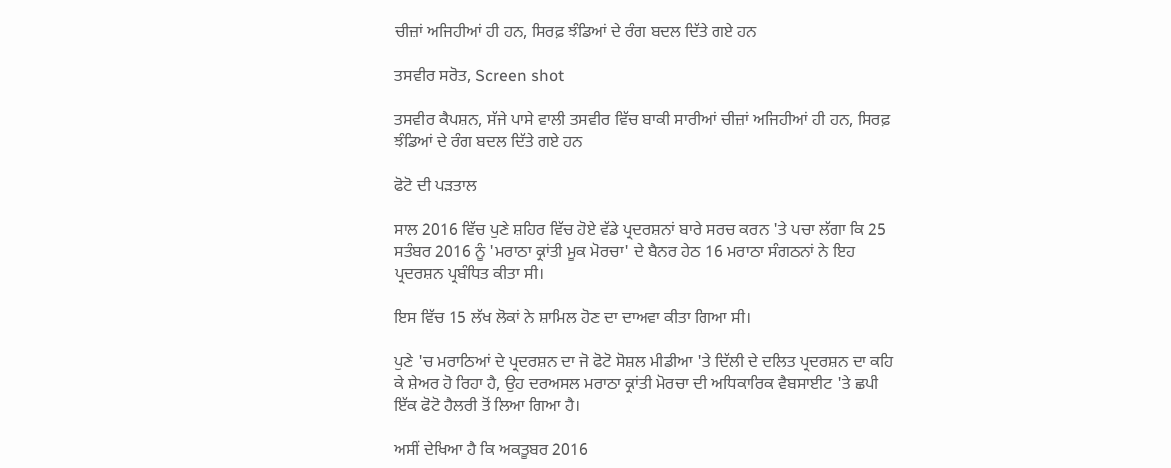ਚੀਜ਼ਾਂ ਅਜਿਹੀਆਂ ਹੀ ਹਨ, ਸਿਰਫ਼ ਝੰਡਿਆਂ ਦੇ ਰੰਗ ਬਦਲ ਦਿੱਤੇ ਗਏ ਹਨ

ਤਸਵੀਰ ਸਰੋਤ, Screen shot

ਤਸਵੀਰ ਕੈਪਸ਼ਨ, ਸੱਜੇ ਪਾਸੇ ਵਾਲੀ ਤਸਵੀਰ ਵਿੱਚ ਬਾਕੀ ਸਾਰੀਆਂ ਚੀਜ਼ਾਂ ਅਜਿਹੀਆਂ ਹੀ ਹਨ, ਸਿਰਫ਼ ਝੰਡਿਆਂ ਦੇ ਰੰਗ ਬਦਲ ਦਿੱਤੇ ਗਏ ਹਨ

ਫੋਟੋ ਦੀ ਪੜਤਾਲ

ਸਾਲ 2016 ਵਿੱਚ ਪੁਣੇ ਸ਼ਹਿਰ ਵਿੱਚ ਹੋਏ ਵੱਡੇ ਪ੍ਰਦਰਸ਼ਨਾਂ ਬਾਰੇ ਸਰਚ ਕਰਨ 'ਤੇ ਪਚਾ ਲੱਗਾ ਕਿ 25 ਸਤੰਬਰ 2016 ਨੂੰ 'ਮਰਾਠਾ ਕ੍ਰਾਂਤੀ ਮੂਕ ਮੋਰਚਾ' ਦੇ ਬੈਨਰ ਹੇਠ 16 ਮਰਾਠਾ ਸੰਗਠਨਾਂ ਨੇ ਇਹ ਪ੍ਰਦਰਸ਼ਨ ਪ੍ਰਬੰਧਿਤ ਕੀਤਾ ਸੀ।

ਇਸ ਵਿੱਚ 15 ਲੱਖ ਲੋਕਾਂ ਨੇ ਸ਼ਾਮਿਲ ਹੋਣ ਦਾ ਦਾਅਵਾ ਕੀਤਾ ਗਿਆ ਸੀ।

ਪੁਣੇ 'ਚ ਮਰਾਠਿਆਂ ਦੇ ਪ੍ਰਦਰਸ਼ਨ ਦਾ ਜੋ ਫੋਟੋ ਸੋਸ਼ਲ ਮੀਡੀਆ 'ਤੇ ਦਿੱਲੀ ਦੇ ਦਲਿਤ ਪ੍ਰਦਰਸ਼ਨ ਦਾ ਕਹਿ ਕੇ ਸ਼ੇਅਰ ਹੋ ਰਿਹਾ ਹੈ, ਉਹ ਦਰਅਸਲ ਮਰਾਠਾ ਕ੍ਰਾਂਤੀ ਮੋਰਚਾ ਦੀ ਅਧਿਕਾਰਿਕ ਵੈਬਸਾਈਟ 'ਤੇ ਛਪੀ ਇੱਕ ਫੋਟੋ ਹੈਲਰੀ ਤੋਂ ਲਿਆ ਗਿਆ ਹੈ।

ਅਸੀਂ ਦੇਖਿਆ ਹੈ ਕਿ ਅਕਤੂਬਰ 2016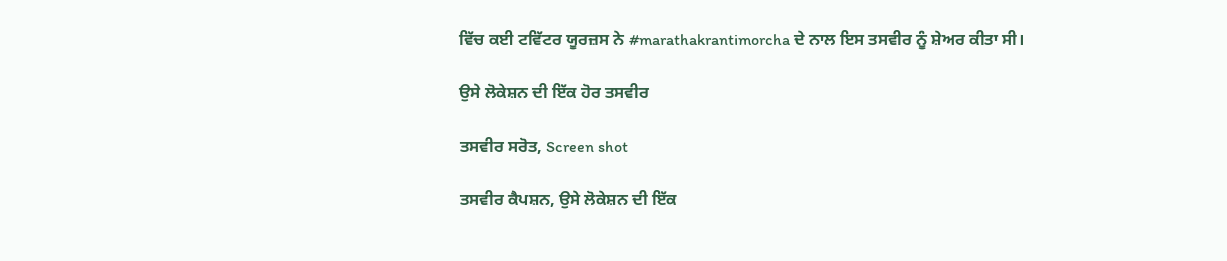ਵਿੱਚ ਕਈ ਟਵਿੱਟਰ ਯੂਰਜ਼ਸ ਨੇ #marathakrantimorcha ਦੇ ਨਾਲ ਇਸ ਤਸਵੀਰ ਨੂੰ ਸ਼ੇਅਰ ਕੀਤਾ ਸੀ।

ਉਸੇ ਲੋਕੇਸ਼ਨ ਦੀ ਇੱਕ ਹੋਰ ਤਸਵੀਰ

ਤਸਵੀਰ ਸਰੋਤ, Screen shot

ਤਸਵੀਰ ਕੈਪਸ਼ਨ, ਉਸੇ ਲੋਕੇਸ਼ਨ ਦੀ ਇੱਕ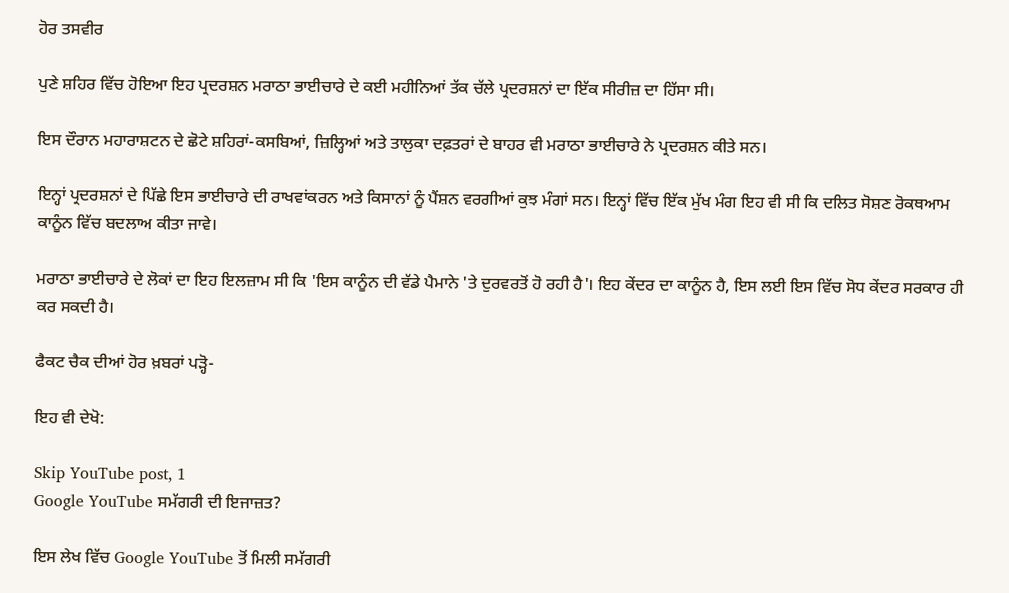ਹੋਰ ਤਸਵੀਰ

ਪੁਣੇ ਸ਼ਹਿਰ ਵਿੱਚ ਹੋਇਆ ਇਹ ਪ੍ਰਦਰਸ਼ਨ ਮਰਾਠਾ ਭਾਈਚਾਰੇ ਦੇ ਕਈ ਮਹੀਨਿਆਂ ਤੱਕ ਚੱਲੇ ਪ੍ਰਦਰਸ਼ਨਾਂ ਦਾ ਇੱਕ ਸੀਰੀਜ਼ ਦਾ ਹਿੱਸਾ ਸੀ।

ਇਸ ਦੌਰਾਨ ਮਹਾਰਾਸ਼ਟਨ ਦੇ ਛੋਟੇ ਸ਼ਹਿਰਾਂ-ਕਸਬਿਆਂ, ਜ਼ਿਲ੍ਹਿਆਂ ਅਤੇ ਤਾਲੁਕਾ ਦਫ਼ਤਰਾਂ ਦੇ ਬਾਹਰ ਵੀ ਮਰਾਠਾ ਭਾਈਚਾਰੇ ਨੇ ਪ੍ਰਦਰਸ਼ਨ ਕੀਤੇ ਸਨ।

ਇਨ੍ਹਾਂ ਪ੍ਰਦਰਸ਼ਨਾਂ ਦੇ ਪਿੱਛੇ ਇਸ ਭਾਈਚਾਰੇ ਦੀ ਰਾਖਵਾਂਕਰਨ ਅਤੇ ਕਿਸਾਨਾਂ ਨੂੰ ਪੈਂਸ਼ਨ ਵਰਗੀਆਂ ਕੁਝ ਮੰਗਾਂ ਸਨ। ਇਨ੍ਹਾਂ ਵਿੱਚ ਇੱਕ ਮੁੱਖ ਮੰਗ ਇਹ ਵੀ ਸੀ ਕਿ ਦਲਿਤ ਸੋਸ਼ਣ ਰੋਕਥਆਮ ਕਾਨੂੰਨ ਵਿੱਚ ਬਦਲਾਅ ਕੀਤਾ ਜਾਵੇ।

ਮਰਾਠਾ ਭਾਈਚਾਰੇ ਦੇ ਲੋਕਾਂ ਦਾ ਇਹ ਇਲਜ਼ਾਮ ਸੀ ਕਿ 'ਇਸ ਕਾਨੂੰਨ ਦੀ ਵੱਡੇ ਪੈਮਾਨੇ 'ਤੇ ਦੁਰਵਰਤੋਂ ਹੋ ਰਹੀ ਹੈ'। ਇਹ ਕੇਂਦਰ ਦਾ ਕਾਨੂੰਨ ਹੈ, ਇਸ ਲਈ ਇਸ ਵਿੱਚ ਸੋਧ ਕੇਂਦਰ ਸਰਕਾਰ ਹੀ ਕਰ ਸਕਦੀ ਹੈ।

ਫੈਕਟ ਚੈਕ ਦੀਆਂ ਹੋਰ ਖ਼ਬਰਾਂ ਪੜ੍ਹੋ-

ਇਹ ਵੀ ਦੇਖੋ:

Skip YouTube post, 1
Google YouTube ਸਮੱਗਰੀ ਦੀ ਇਜਾਜ਼ਤ?

ਇਸ ਲੇਖ ਵਿੱਚ Google YouTube ਤੋਂ ਮਿਲੀ ਸਮੱਗਰੀ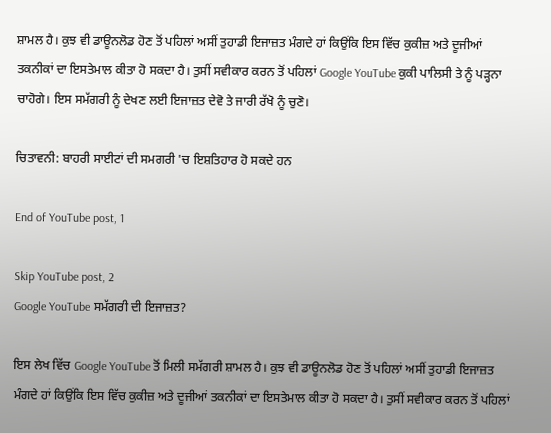ਸ਼ਾਮਲ ਹੈ। ਕੁਝ ਵੀ ਡਾਊਨਲੋਡ ਹੋਣ ਤੋਂ ਪਹਿਲਾਂ ਅਸੀਂ ਤੁਹਾਡੀ ਇਜਾਜ਼ਤ ਮੰਗਦੇ ਹਾਂ ਕਿਉਂਕਿ ਇਸ ਵਿੱਚ ਕੁਕੀਜ਼ ਅਤੇ ਦੂਜੀਆਂ ਤਕਨੀਕਾਂ ਦਾ ਇਸਤੇਮਾਲ ਕੀਤਾ ਹੋ ਸਕਦਾ ਹੈ। ਤੁਸੀਂ ਸਵੀਕਾਰ ਕਰਨ ਤੋਂ ਪਹਿਲਾਂ Google YouTube ਕੁਕੀ ਪਾਲਿਸੀ ਤੇ ਨੂੰ ਪੜ੍ਹਨਾ ਚਾਹੋਗੇ। ਇਸ ਸਮੱਗਰੀ ਨੂੰ ਦੇਖਣ ਲਈ ਇਜਾਜ਼ਤ ਦੇਵੋ ਤੇ ਜਾਰੀ ਰੱਖੋ ਨੂੰ ਚੁਣੋ।

ਚਿਤਾਵਨੀ: ਬਾਹਰੀ ਸਾਈਟਾਂ ਦੀ ਸਮਗਰੀ 'ਚ ਇਸ਼ਤਿਹਾਰ ਹੋ ਸਕਦੇ ਹਨ

End of YouTube post, 1

Skip YouTube post, 2
Google YouTube ਸਮੱਗਰੀ ਦੀ ਇਜਾਜ਼ਤ?

ਇਸ ਲੇਖ ਵਿੱਚ Google YouTube ਤੋਂ ਮਿਲੀ ਸਮੱਗਰੀ ਸ਼ਾਮਲ ਹੈ। ਕੁਝ ਵੀ ਡਾਊਨਲੋਡ ਹੋਣ ਤੋਂ ਪਹਿਲਾਂ ਅਸੀਂ ਤੁਹਾਡੀ ਇਜਾਜ਼ਤ ਮੰਗਦੇ ਹਾਂ ਕਿਉਂਕਿ ਇਸ ਵਿੱਚ ਕੁਕੀਜ਼ ਅਤੇ ਦੂਜੀਆਂ ਤਕਨੀਕਾਂ ਦਾ ਇਸਤੇਮਾਲ ਕੀਤਾ ਹੋ ਸਕਦਾ ਹੈ। ਤੁਸੀਂ ਸਵੀਕਾਰ ਕਰਨ ਤੋਂ ਪਹਿਲਾਂ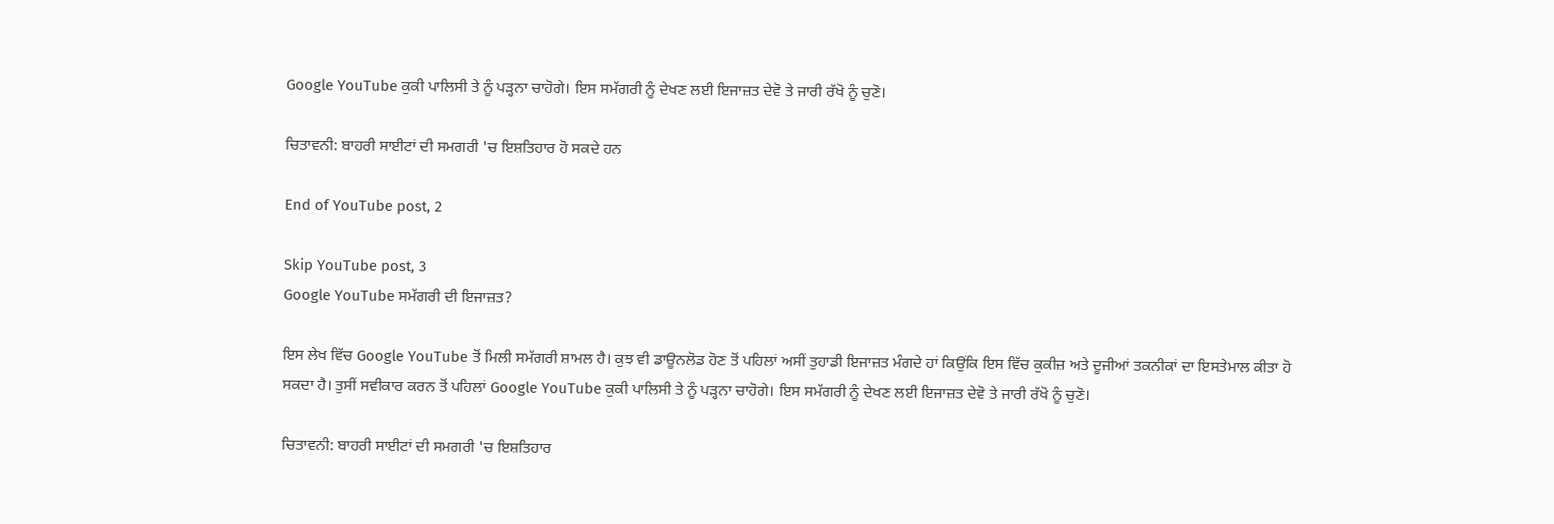Google YouTube ਕੁਕੀ ਪਾਲਿਸੀ ਤੇ ਨੂੰ ਪੜ੍ਹਨਾ ਚਾਹੋਗੇ। ਇਸ ਸਮੱਗਰੀ ਨੂੰ ਦੇਖਣ ਲਈ ਇਜਾਜ਼ਤ ਦੇਵੋ ਤੇ ਜਾਰੀ ਰੱਖੋ ਨੂੰ ਚੁਣੋ।

ਚਿਤਾਵਨੀ: ਬਾਹਰੀ ਸਾਈਟਾਂ ਦੀ ਸਮਗਰੀ 'ਚ ਇਸ਼ਤਿਹਾਰ ਹੋ ਸਕਦੇ ਹਨ

End of YouTube post, 2

Skip YouTube post, 3
Google YouTube ਸਮੱਗਰੀ ਦੀ ਇਜਾਜ਼ਤ?

ਇਸ ਲੇਖ ਵਿੱਚ Google YouTube ਤੋਂ ਮਿਲੀ ਸਮੱਗਰੀ ਸ਼ਾਮਲ ਹੈ। ਕੁਝ ਵੀ ਡਾਊਨਲੋਡ ਹੋਣ ਤੋਂ ਪਹਿਲਾਂ ਅਸੀਂ ਤੁਹਾਡੀ ਇਜਾਜ਼ਤ ਮੰਗਦੇ ਹਾਂ ਕਿਉਂਕਿ ਇਸ ਵਿੱਚ ਕੁਕੀਜ਼ ਅਤੇ ਦੂਜੀਆਂ ਤਕਨੀਕਾਂ ਦਾ ਇਸਤੇਮਾਲ ਕੀਤਾ ਹੋ ਸਕਦਾ ਹੈ। ਤੁਸੀਂ ਸਵੀਕਾਰ ਕਰਨ ਤੋਂ ਪਹਿਲਾਂ Google YouTube ਕੁਕੀ ਪਾਲਿਸੀ ਤੇ ਨੂੰ ਪੜ੍ਹਨਾ ਚਾਹੋਗੇ। ਇਸ ਸਮੱਗਰੀ ਨੂੰ ਦੇਖਣ ਲਈ ਇਜਾਜ਼ਤ ਦੇਵੋ ਤੇ ਜਾਰੀ ਰੱਖੋ ਨੂੰ ਚੁਣੋ।

ਚਿਤਾਵਨੀ: ਬਾਹਰੀ ਸਾਈਟਾਂ ਦੀ ਸਮਗਰੀ 'ਚ ਇਸ਼ਤਿਹਾਰ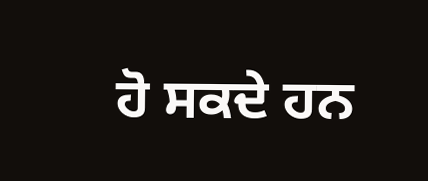ਹੋ ਸਕਦੇ ਹਨ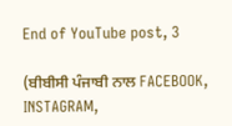End of YouTube post, 3

(ਬੀਬੀਸੀ ਪੰਜਾਬੀ ਨਾਲ FACEBOOK, INSTAGRAM,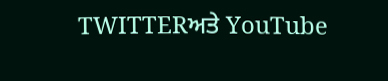TWITTERਅਤੇ YouTube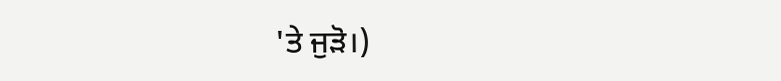'ਤੇ ਜੁੜੋ।)